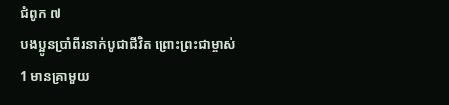ជំពូក ៧
បងប្អូនប្រាំពីរនាក់បូជាជីវិត ព្រោះព្រះជាម្ចាស់
1 មានគ្រាមួយ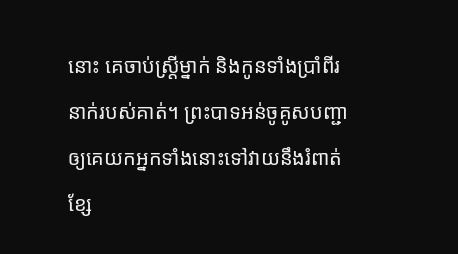នោះ គេចាប់ស្ត្រីម្នាក់ និងកូនទាំងប្រាំពីរនាក់របស់គាត់។ ព្រះបាទអន់ចូគូសបញ្ជាឲ្យគេយកអ្នកទាំងនោះទៅវាយនឹងរំពាត់ខ្សែ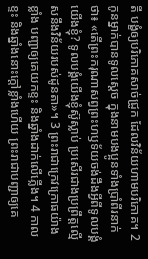តី បង្ខំឲ្យបរិភោគសាច់ជ្រូក ដែលវិន័យហាមបរិភោគ។ 2 កូនម្នាក់បានទូលស្តេច ក្នុងនាមបងប្អូនទាំងប្រាំពីរនាក់ថា៖ «តើព្រះករុណាសព្វព្រះហឫទ័យចង់ដឹងអ្វីពីទូលបង្គំយើងខ្ញុំ? ទូលបង្គំយើងខ្ញុំស៊ូស្លាប់ ប្រសើរជាងប្រព្រឹត្តល្មើសនឹងវិន័យរបស់ដូនតា»។ 3 ព្រះរាជាក្រេវក្រោធយ៉ាងខ្លាំង បញ្ជាឲ្យគេយកខ្ទះ និងឆ្នាំងដាក់លើភ្លើង។ 4 កាលខ្ទះ និងឆ្នាំងនោះក្តៅខ្លាំងហើយ ព្រះរាជាបញ្ជាឲ្យគេ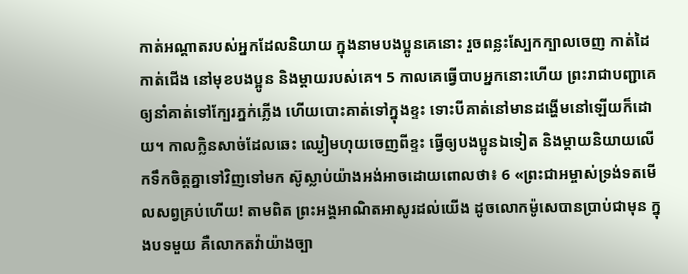កាត់អណ្តាតរបស់អ្នកដែលនិយាយ ក្នុងនាមបងប្អូនគេនោះ រួចពន្លះស្បែកក្បាលចេញ កាត់ដៃ កាត់ជើង នៅមុខបងប្អូន និងម្តាយរបស់គេ។ 5 កាលគេធ្វើបាបអ្នកនោះហើយ ព្រះរាជាបញ្ជាគេឲ្យនាំគាត់ទៅក្បែរភ្នក់ភ្លើង ហើយបោះគាត់ទៅក្នុងខ្ទះ ទោះបីគាត់នៅមានដង្ហើមនៅឡើយក៏ដោយ។ កាលក្លិនសាច់ដែលឆេះ ឈ្ងៀមហុយចេញពីខ្ទះ ធ្វើឲ្យបងប្អូនឯទៀត និងម្តាយនិយាយលើកទឹកចិត្តគ្នាទៅវិញទៅមក ស៊ូស្លាប់យ៉ាងអង់អាចដោយពោលថា៖ 6 «ព្រះជាអម្ចាស់ទ្រង់ទតមើលសព្វគ្រប់ហើយ! តាមពិត ព្រះអង្គអាណិតអាសូរដល់យើង ដូចលោកម៉ូសេបានប្រាប់ជាមុន ក្នុងបទមួយ គឺលោកតវ៉ាយ៉ាងច្បា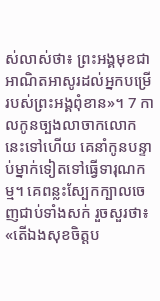ស់លាស់ថា៖ ព្រះអង្គមុខជាអាណិតអាសូរដល់អ្នកបម្រើរបស់ព្រះអង្គពុំខាន»។ 7 កាលកូនច្បងលាចាកលោកនេះទៅហើយ គេនាំកូនបន្ទាប់ម្នាក់ទៀតទៅធ្វើទារុណកម្ម។ គេពន្លះស្បែកក្បាលចេញជាប់ទាំងសក់ រួចសួរថា៖ «តើឯងសុខចិត្តប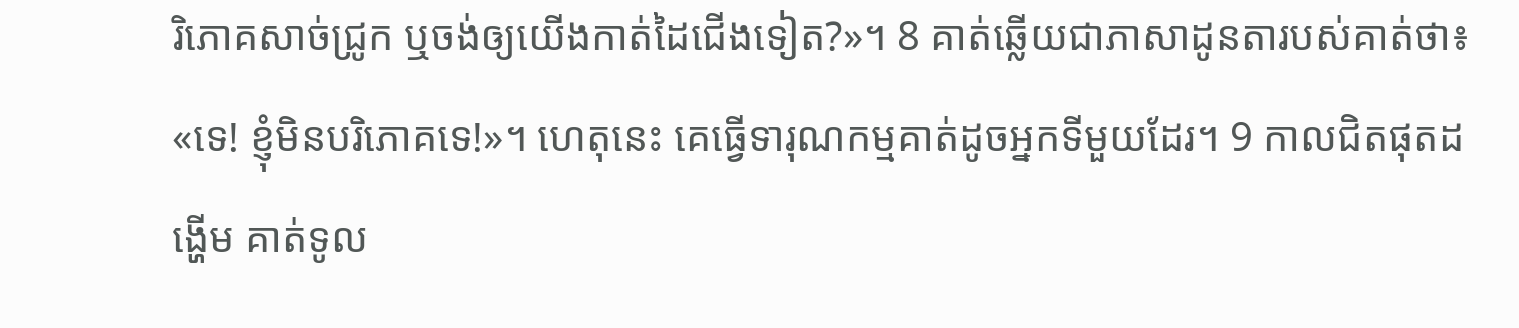រិភោគសាច់ជ្រូក ឬចង់ឲ្យយើងកាត់ដៃជើងទៀត?»។ 8 គាត់ឆ្លើយជាភាសាដូនតារបស់គាត់ថា៖ «ទេ! ខ្ញុំមិនបរិភោគទេ!»។ ហេតុនេះ គេធ្វើទារុណកម្មគាត់ដូចអ្នកទីមួយដែរ។ 9 កាលជិតផុតដង្ហើម គាត់ទូល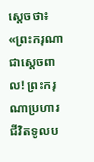ស្តេចថា៖ «ព្រះករុណាជាស្តេចពាល! ព្រះករុណាប្រហារជីវិតទូលប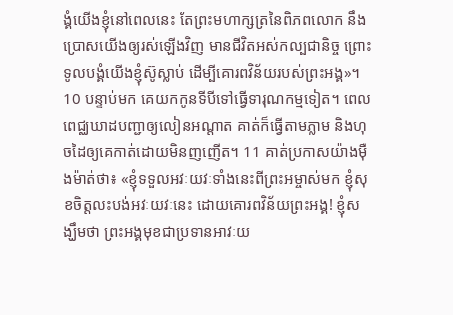ង្គំយើងខ្ញុំនៅពេលនេះ តែព្រះមហាក្សត្រនៃពិភពលោក នឹងប្រោសយើងឲ្យរស់ឡើងវិញ មានជីវិតអស់កល្បជានិច្ច ព្រោះទូលបង្គំយើងខ្ញុំស៊ូស្លាប់ ដើម្បីគោរពវិន័យរបស់ព្រះអង្គ»។
10 បន្ទាប់មក គេយកកូនទីបីទៅធ្វើទារុណកម្មទៀត។ ពេលពេជ្ឈឃាដបញ្ជាឲ្យលៀនអណ្តាត គាត់ក៏ធ្វើតាមភ្លាម និងហុចដៃឲ្យគេកាត់ដោយមិនញញើត។ 11 គាត់ប្រកាសយ៉ាងម៉ឺងម៉ាត់ថា៖ «ខ្ញុំទទួលអវៈយវៈទាំងនេះពីព្រះអម្ចាស់មក ខ្ញុំសុខចិត្តលះបង់អវៈយវៈនេះ ដោយគោរពវិន័យព្រះអង្គ! ខ្ញុំសង្ឃឹមថា ព្រះអង្គមុខជាប្រទានអាវៈយ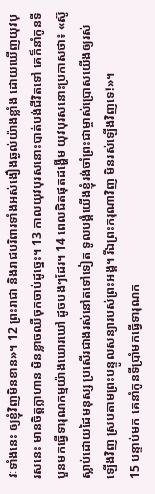វៈទាំងនេះ ឲ្យខ្ញុំវិញមិនខាន»។ 12 ព្រះរាជា និងរាជបរិពារទាំងអស់ងឿងឆ្ងល់យ៉ាងខ្លាំង ដោយឃើញយុវបុរសនេះ មានចិត្តក្លាហាន មិនខ្លាចឈឺចុកចាប់ដូច្នេះ។ 13 កាលយុវបុរសនោះបាត់បង់ជីវិតទៅ គេក៏នាំកូនទីបួនមកធ្វើទារុណកម្មយ៉ាងឃោរឃៅ ដូចបងៗដែរ។ 14 ពេលជិតផុតដង្ហើម យុវបុរសនោះប្រកាសថា៖ «ស៊ូស្លាប់ដោយដៃមនុស្ស ប្រសើរជាងរស់នៅតទៅទៀត ទូលបង្គំយើងខ្ញុំរង់ចាំព្រះជាម្ចាស់ប្រោសយើងឲ្យរស់ឡើងវិញ ស្របតាមព្រះបន្ទូលសន្យារបស់ព្រះអង្គ។ រីឯព្រះករុណាវិញ មិនរស់ឡើងវិញទេ!»។
15 បន្ទាប់មក គេនាំកូនទីប្រាំមកធ្វើទារុណក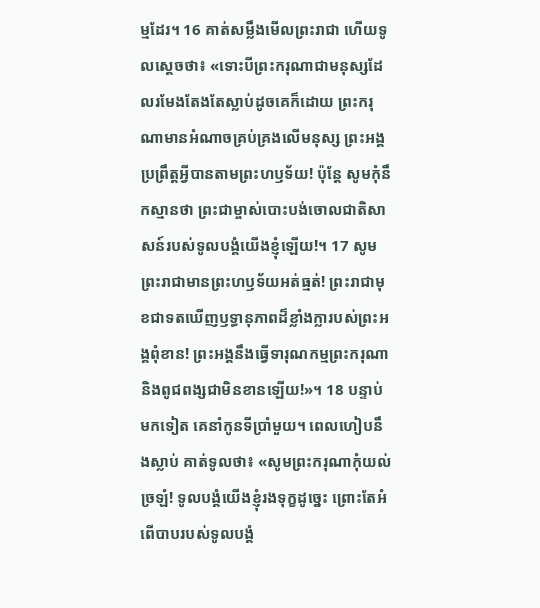ម្មដែរ។ 16 គាត់សម្លឹងមើលព្រះរាជា ហើយទូលស្តេចថា៖ «ទោះបីព្រះករុណាជាមនុស្សដែលរមែងតែងតែស្លាប់ដូចគេក៏ដោយ ព្រះករុណាមានអំណាចគ្រប់គ្រងលើមនុស្ស ព្រះអង្គប្រព្រឹត្តអ្វីបានតាមព្រះហឫទ័យ! ប៉ុន្តែ សូមកុំនឹកស្មានថា ព្រះជាម្ចាស់បោះបង់ចោលជាតិសាសន៍របស់ទូលបង្គំយើងខ្ញុំឡើយ!។ 17 សូមព្រះរាជាមានព្រះហឫទ័យអត់ធ្មត់! ព្រះរាជាមុខជាទតឃើញឫទ្ធានុភាពដ៏ខ្លាំងក្លារបស់ព្រះអង្គពុំខាន! ព្រះអង្គនឹងធ្វើទារុណកម្មព្រះករុណា និងពូជពង្សជាមិនខានឡើយ!»។ 18 បន្ទាប់មកទៀត គេនាំកូនទីប្រាំមួយ។ ពេលហៀបនឹងស្លាប់ គាត់ទូលថា៖ «សូមព្រះករុណាកុំយល់ច្រឡំ! ទូលបង្គំយើងខ្ញុំរងទុក្ខដូច្នេះ ព្រោះតែអំពើបាបរបស់ទូលបង្គំ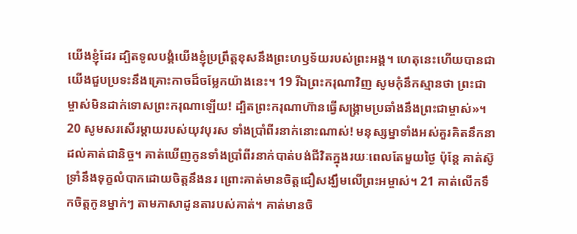យើងខ្ញុំដែរ ដ្បិតទូលបង្គំយើងខ្ញុំប្រព្រឹត្តខុសនឹងព្រះហឫទ័យរបស់ព្រះអង្គ។ ហេតុនេះហើយបានជាយើងជួបប្រទះនឹងគ្រោះកាចដ៏ចម្លែកយ៉ាងនេះ។ 19 រីឯព្រះករុណាវិញ សូមកុំនឹកស្មានថា ព្រះជាម្ចាស់មិនដាក់ទោសព្រះករុណាឡើយ! ដ្បិតព្រះករុណាហ៊ានធ្វើសង្គ្រាមប្រឆាំងនឹងព្រះជាម្ចាស់»។ 20 សូមសរសើរម្តាយរបស់យុវបុរស ទាំងប្រាំពីរនាក់នោះណាស់! មនុស្សម្នាទាំងអស់គួរគិតនឹកនាដល់គាត់ជានិច្ច។ គាត់ឃើញកូនទាំងប្រាំពីរនាក់បាត់បង់ជីវិតក្នុងរយៈពេលតែមួយថ្ងៃ ប៉ុន្តែ គាត់ស៊ូទ្រាំនឹងទុក្ខលំបាកដោយចិត្តនឹងនរ ព្រោះគាត់មានចិត្តជឿសង្ឃឹមលើព្រះអម្ចាស់។ 21 គាត់លើកទឹកចិត្តកូនម្នាក់ៗ តាមភាសាដូនតារបស់គាត់។ គាត់មានចិ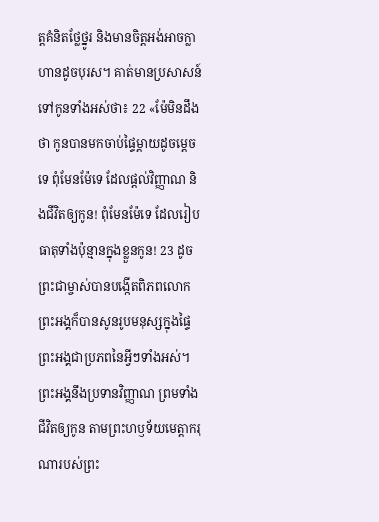ត្តគំនិតថ្លែថ្នូរ និងមានចិត្តអង់អាចក្លាហានដូចបុរស។ គាត់មានប្រសាសន៍ទៅកូនទាំងអស់ថា៖ 22 «ម៉ែមិនដឹងថា កូនបានមកចាប់ផ្ទៃម្តាយដូចម្តេចទេ ពុំមែនម៉ែទេ ដែលផ្ដល់វិញ្ញាណ និងជីវិតឲ្យកូន! ពុំមែនម៉ែទេ ដែលរៀបធាតុទាំងប៉ុន្មានក្នុងខ្លួនកូន! 23 ដូចព្រះជាម្ចាស់បានបង្កើតពិភពលោក ព្រះអង្គក៏បានសូនរូបមនុស្សក្នុងផ្ទៃ ព្រះអង្គជាប្រភពនៃអ្វីៗទាំងអស់។ ព្រះអង្គនឹងប្រទានវិញ្ញាណ ព្រមទាំងជីវិតឲ្យកូន តាមព្រះហឫទ័យមេត្តាករុណារបស់ព្រះ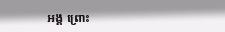អង្គ ព្រោះ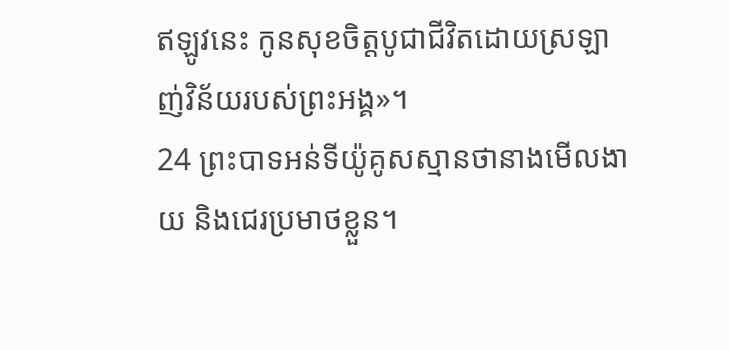ឥឡូវនេះ កូនសុខចិត្តបូជាជីវិតដោយស្រឡាញ់វិន័យរបស់ព្រះអង្គ»។
24 ព្រះបាទអន់ទីយ៉ូគូសស្មានថានាងមើលងាយ និងជេរប្រមាថខ្លួន។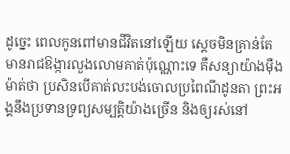ដូច្នេះ ពេលកូនពៅមានជីវិតនៅឡើយ ស្តេចមិនគ្រាន់តែមានរាជឱង្ការលួងលោមគាត់ប៉ុណ្ណោះទេ គឺសន្យាយ៉ាងម៉ឺងម៉ាត់ថា ប្រសិនបើគាត់លះបង់ចោលប្រពៃណីដូនតា ព្រះអង្គនឹងប្រទានទ្រព្យសម្បត្តិយ៉ាងច្រើន និងឲ្យរស់នៅ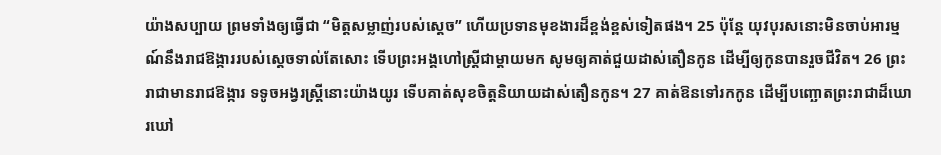យ៉ាងសប្បាយ ព្រមទាំងឲ្យធ្វើជា “មិត្តសម្លាញ់របស់ស្តេច” ហើយប្រទានមុខងារដ៏ខ្ពង់ខ្ពស់ទៀតផង។ 25 ប៉ុន្តែ យុវបុរសនោះមិនចាប់អារម្មណ៍នឹងរាជឱង្ការរបស់ស្តេចទាល់តែសោះ ទើបព្រះអង្គហៅស្ត្រីជាម្តាយមក សូមឲ្យគាត់ជួយដាស់តឿនកូន ដើម្បីឲ្យកូនបានរួចជីវិត។ 26 ព្រះរាជាមានរាជឱង្ការ ទទូចអង្វរស្រ្តីនោះយ៉ាងយូរ ទើបគាត់សុខចិត្តនិយាយដាស់តឿនកូន។ 27 គាត់ឱនទៅរកកូន ដើម្បីបញ្ឆោតព្រះរាជាដ៏ឃោរឃៅ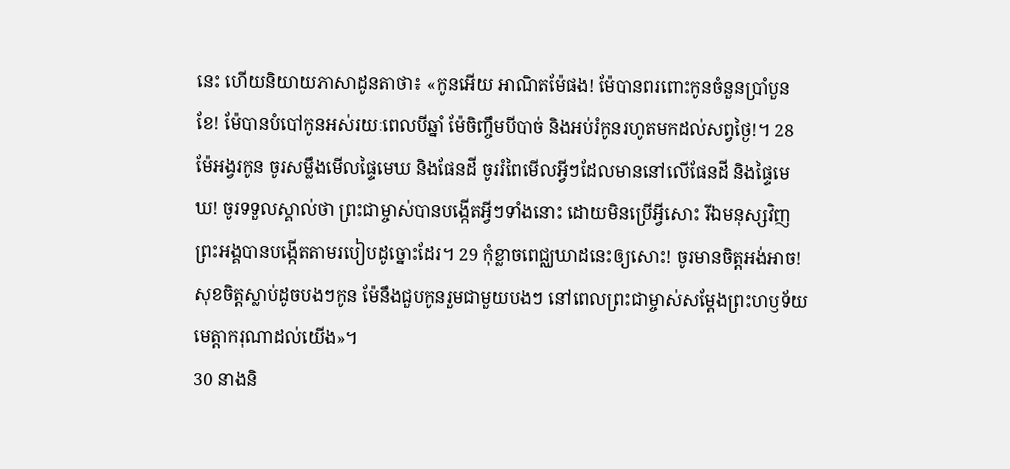នេះ ហើយនិយាយភាសាដូនតាថា៖ «កូនអើយ អាណិតម៉ែផង! ម៉ែបានពរពោះកូនចំនួនប្រាំបួនខែ! ម៉ែបានបំបៅកូនអស់រយៈពេលបីឆ្នាំ ម៉ែចិញ្ចឹមបីបាច់ និងអប់រំកូនរហូតមកដល់សព្វថ្ងៃ!។ 28 ម៉ែអង្វរកូន ចូរសម្លឹងមើលផ្ទៃមេឃ និងផែនដី ចូររំពៃមើលអ្វីៗដែលមាននៅលើផែនដី និងផ្ទៃមេឃ! ចូរទទួលស្គាល់ថា ព្រះជាម្ចាស់បានបង្កើតអ្វីៗទាំងនោះ ដោយមិនប្រើអ្វីសោះ រីឯមនុស្សវិញ ព្រះអង្គបានបង្កើតតាមរបៀបដូច្នោះដែរ។ 29 កុំខ្លាចពេជ្ឈឃាដនេះឲ្យសោះ! ចូរមានចិត្តអង់អាច! សុខចិត្តស្លាប់ដូចបងៗកូន ម៉ែនឹងជួបកូនរួមជាមួយបងៗ នៅពេលព្រះជាម្ចាស់សម្ដែងព្រះហឫទ័យមេត្តាករុណាដល់យើង»។
30 នាងនិ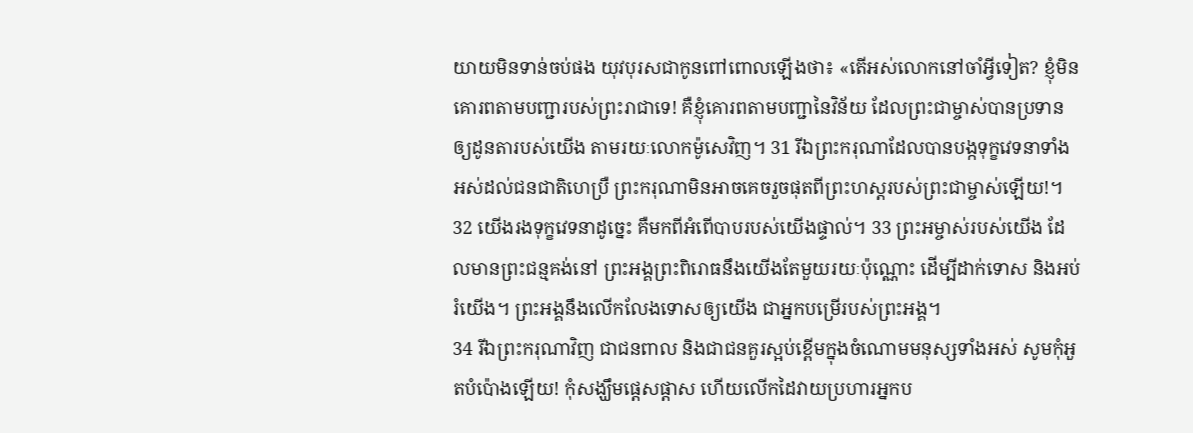យាយមិនទាន់ចប់ផង យុវបុរសជាកូនពៅពោលឡើងថា៖ «តើអស់លោកនៅចាំអ្វីទៀត? ខ្ញុំមិនគោរពតាមបញ្ជារបស់ព្រះរាជាទេ! គឺខ្ញុំគោរពតាមបញ្ជានៃវិន័យ ដែលព្រះជាម្ចាស់បានប្រទានឲ្យដូនតារបស់យើង តាមរយៈលោកម៉ូសេវិញ។ 31 រីឯព្រះករុណាដែលបានបង្កទុក្ខវេទនាទាំងអស់ដល់ជនជាតិហេប្រឺ ព្រះករុណាមិនអាចគេចរួចផុតពីព្រះហស្តរបស់ព្រះជាម្ចាស់ឡើយ!។ 32 យើងរងទុក្ខវេទនាដូច្នេះ គឺមកពីអំពើបាបរបស់យើងផ្ទាល់។ 33 ព្រះអម្ចាស់របស់យើង ដែលមានព្រះជន្មគង់នៅ ព្រះអង្គព្រះពិរោធនឹងយើងតែមួយរយៈប៉ុណ្ណោះ ដើម្បីដាក់ទោស និងអប់រំយើង។ ព្រះអង្គនឹងលើកលែងទោសឲ្យយើង ជាអ្នកបម្រើរបស់ព្រះអង្គ។
34 រីឯព្រះករុណាវិញ ជាជនពាល និងជាជនគួរស្អប់ខ្ពើមក្នុងចំណោមមនុស្សទាំងអស់ សូមកុំអួតបំប៉ោងឡើយ! កុំសង្ឃឹមផ្តេសផ្តាស ហើយលើកដៃវាយប្រហារអ្នកប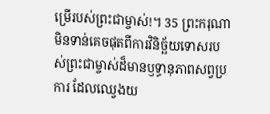ម្រើរបស់ព្រះជាម្ចាស់!។ 35 ព្រះករុណា មិនទាន់គេចផុតពីការវិនិច្ឆ័យទោសរបស់ព្រះជាម្ចាស់ដ៏មានឫទ្ធានុភាពសព្វប្រការ ដែលឈ្វេងយ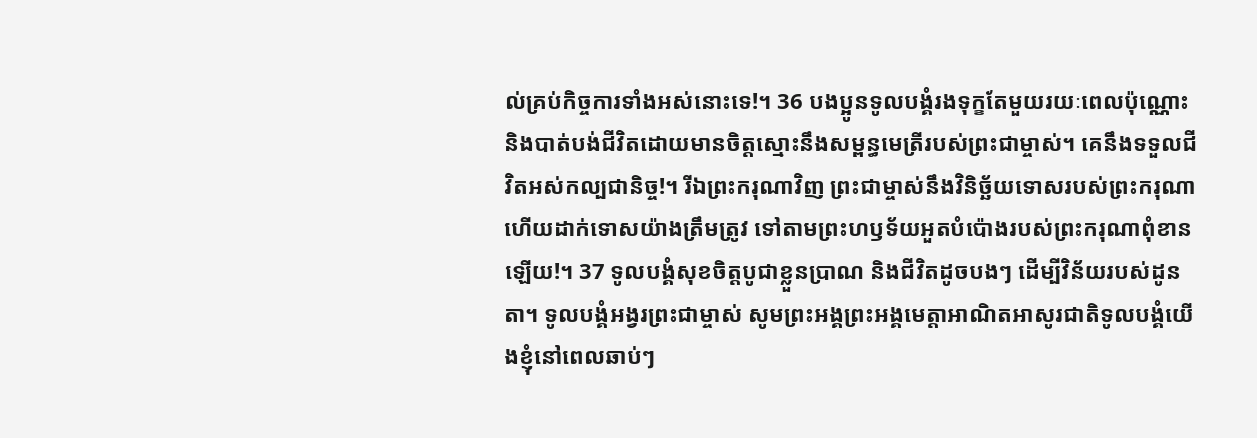ល់គ្រប់កិច្ចការទាំងអស់នោះទេ!។ 36 បងប្អូនទូលបង្គំរងទុក្ខតែមួយរយៈពេលប៉ុណ្ណោះ និងបាត់បង់ជីវិតដោយមានចិត្តស្មោះនឹងសម្ពន្ធមេត្រីរបស់ព្រះជាម្ចាស់។ គេនឹងទទួលជីវិតអស់កល្បជានិច្ច!។ រីឯព្រះករុណាវិញ ព្រះជាម្ចាស់នឹងវិនិច្ឆ័យទោសរបស់ព្រះករុណា ហើយដាក់ទោសយ៉ាងត្រឹមត្រូវ ទៅតាមព្រះហឫទ័យអួតបំប៉ោងរបស់ព្រះករុណាពុំខានឡើយ!។ 37 ទូលបង្គំសុខចិត្តបូជាខ្លួនប្រាណ និងជីវិតដូចបងៗ ដើម្បីវិន័យរបស់ដូនតា។ ទូលបង្គំអង្វរព្រះជាម្ចាស់ សូមព្រះអង្គព្រះអង្គមេត្តាអាណិតអាសូរជាតិទូលបង្គំយើងខ្ញុំនៅពេលឆាប់ៗ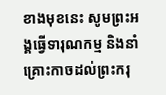ខាងមុខនេះ សូមព្រះអង្គធ្វើទារុណកម្ម និងនាំគ្រោះកាចដល់ព្រះករុ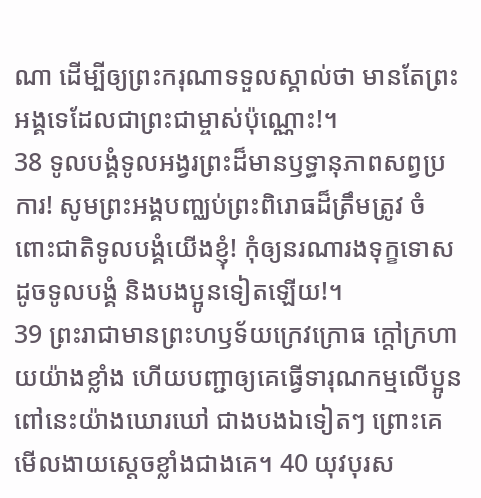ណា ដើម្បីឲ្យព្រះករុណាទទួលស្គាល់ថា មានតែព្រះអង្គទេដែលជាព្រះជាម្ចាស់ប៉ុណ្ណោះ!។
38 ទូលបង្គំទូលអង្វរព្រះដ៏មានឫទ្ធានុភាពសព្វប្រការ! សូមព្រះអង្គបញ្ឈប់ព្រះពិរោធដ៏ត្រឹមត្រូវ ចំពោះជាតិទូលបង្គំយើងខ្ញុំ! កុំឲ្យនរណារងទុក្ខទោសដូចទូលបង្គំ និងបងប្អូនទៀតឡើយ!។
39 ព្រះរាជាមានព្រះហឫទ័យក្រេវក្រោធ ក្តៅក្រហាយយ៉ាងខ្លាំង ហើយបញ្ជាឲ្យគេធ្វើទារុណកម្មលើប្អូនពៅនេះយ៉ាងឃោរឃៅ ជាងបងឯទៀតៗ ព្រោះគេមើលងាយស្តេចខ្លាំងជាងគេ។ 40 យុវបុរស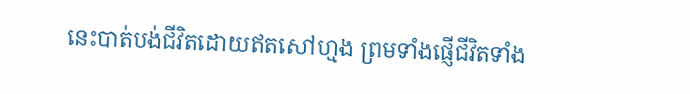នេះបាត់បង់ជីវិតដោយឥតសៅហ្មង ព្រមទាំងផ្ញើជីវិតទាំង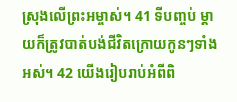ស្រុងលើព្រះអម្ចាស់។ 41 ទីបញ្ចប់ ម្តាយក៏ត្រូវបាត់បង់ជីវិតក្រោយកូនៗទាំងអស់។ 42 យើងរៀបរាប់អំពីពិ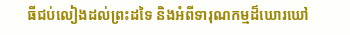ធីជប់លៀងដល់ព្រះដទៃ និងអំពីទារុណកម្មដ៏ឃោរឃៅ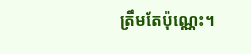ត្រឹមតែប៉ុណ្ណេះ។